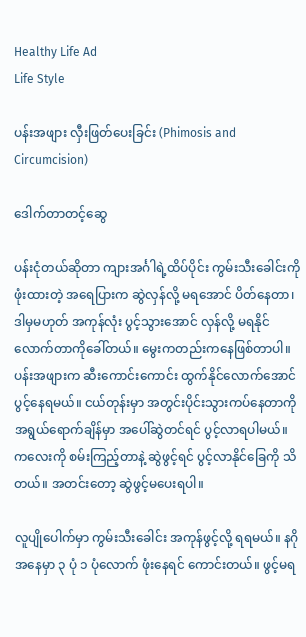Healthy Life Ad
Life Style

ပန်းအဖျား လှီးဖြတ်ပေးခြင်း (Phimosis and Circumcision)

ဒေါက်တာတင့်ဆွေ

ပန်းငုံတယ်ဆိုတာ ကျားအင်္ဂါရဲ့ထိပ်ပိုင်း ကွမ်းသီးခေါင်းကိုဖုံးထားတဲ့ အရေပြားက ဆွဲလှန်လို့ မရအောင် ပိတ်နေတာ၊ ဒါမှမဟုတ် အကုန်လုံး ပွင့်သွားအောင် လှန်လို့ မရနိုင်လောက်တာကိုခေါ်တယ်။ မွေးကတည်းကနေဖြစ်တာပါ။ ပန်းအဖျားက ဆီးကောင်းကောင်း ထွက်နိုင်လောက်အောင် ပွင့်နေရမယ်။ ငယ်တုန်းမှာ အတွင်းပိုင်းသွားကပ်နေတာကို အရွယ်ရောက်ချိန်မှာ အပေါ်ဆွဲတင်ရင် ပွင့်လာရပါမယ်။ ကလေးကို စမ်းကြည့်တာနဲ့ ဆွဲဖွင့်ရင် ပွင့်လာနိုင်ခြေကို သိတယ်။ အတင်းတော့ ဆွဲဖွင့်မပေးရပါ။

လူပျိုပေါက်မှာ ကွမ်းသီးခေါင်း အကုန်ဖွင့်လို့ ရရမယ်။ နဂိုအနေမှာ ၃ ပုံ ၁ ပုံလောက် ဖုံးနေရင် ကောင်းတယ်။ ဖွင့်မရ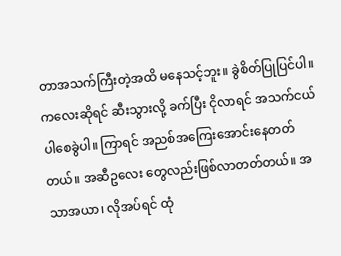တာအသက်ကြီးတဲ့အထိ မနေသင့်ဘူး။ ခွဲစိတ်ပြုပြင်ပါ။ ကလေးဆိုရင် ဆီးသွားလို့ ခက်ပြီး ငိုလာရင် အသက်ငယ်ပါစေခွဲပါ။ ကြာရင် အညစ်အကြေးအောင်းနေတတ်တယ်။ အဆီဥလေး တွေလည်းဖြစ်လာတတ်တယ်။ အသာအယာ၊ လိုအပ်ရင် ထုံ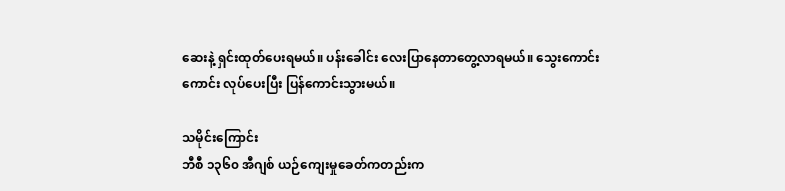ဆေးနဲ့ ရှင်းထုတ်ပေးရမယ်။ ပန်းခေါင်း လေးပြာနေတာတွေ့လာရမယ်။ သွေးကောင်းကောင်း လုပ်ပေးပြီး ပြန်ကောင်းသွားမယ်။

သမိုင်းကြောင်း
ဘီစီ ၁၃၆၀ အီဂျစ် ယဉ်ကျေးမှုခေတ်ကတည်းက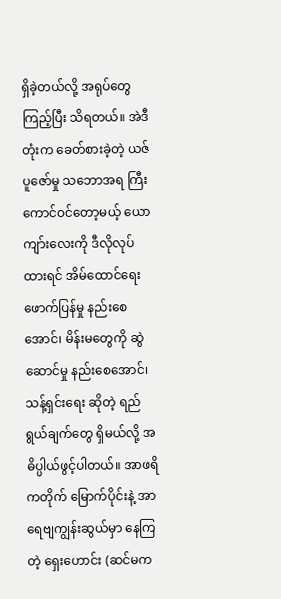ရှိခဲ့တယ်လို့ အရုပ်တွေကြည့်ပြီး သိရတယ်။ အဲဒီတုံးက ခေတ်စားခဲ့တဲ့ ယဇ်ပူဇော်မှု သဘောအရ ကြီးကောင်ဝင်တော့မယ့် ယောကျာ်းလေးကို ဒီလိုလုပ်ထားရင် အိမ်ထောင်ရေး ဖောက်ပြန်မှု နည်းစေအောင်၊ မိန်းမတွေကို ဆွဲဆောင်မှု နည်းစေအောင်၊ သန့်ရှင်းရေး ဆိုတဲ့ ရည်ရွယ်ချက်တွေ ရှိမယ်လို့ အဓိပ္ပါယ်ဖွင့်ပါတယ်။ အာဖရိကတိုက် မြောက်ပိုင်းနဲ့ အာရေဗျကျွန်းဆွယ်မှာ နေကြတဲ့ ရှေးဟောင်း (ဆင်မက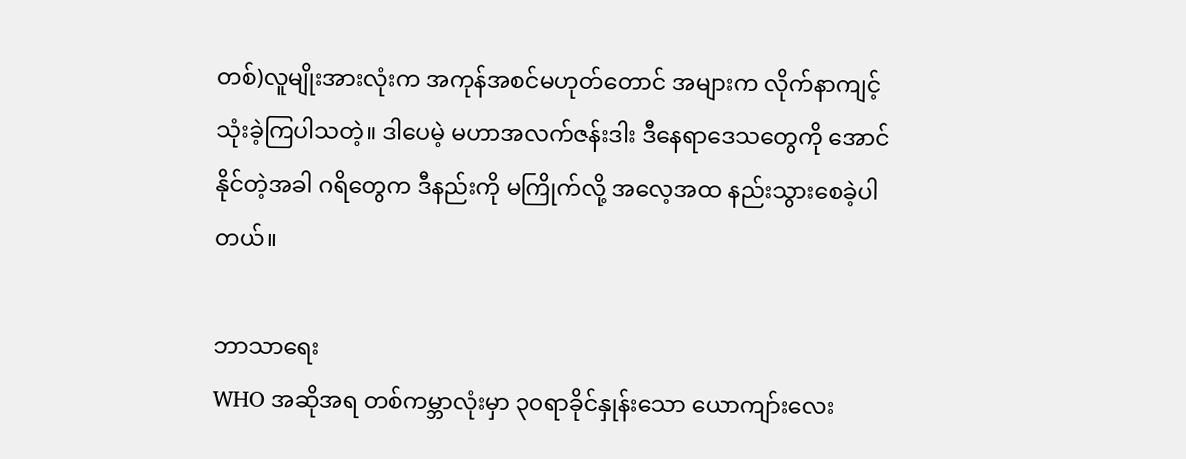တစ်)လူမျိုးအားလုံးက အကုန်အစင်မဟုတ်တောင် အများက လိုက်နာကျင့်သုံးခဲ့ကြပါသတဲ့။ ဒါပေမဲ့ မဟာအလက်ဇန်းဒါး ဒီနေရာဒေသတွေကို အောင်နိုင်တဲ့အခါ ဂရိတွေက ဒီနည်းကို မကြိုက်လို့ အလေ့အထ နည်းသွားစေခဲ့ပါတယ်။

ဘာသာရေး
WHO အဆိုအရ တစ်ကမ္ဘာလုံးမှာ ၃၀ရာခိုင်နှုန်းသော ယောကျာ်းလေး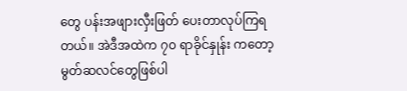တွေ ပန်းအဖျားလှီးဖြတ် ပေးတာလုပ်ကြရတယ်။ အဲဒီအထဲက ၇၀ ရာခိုင်နှုန်း ကတော့ မွတ်ဆလင်တွေဖြစ်ပါ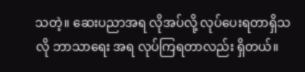သတဲ့။ ဆေးပညာအရ လိုအပ်လို့ လုပ်ပေးရတာရှိသလို ဘာသာရေး အရ လုပ်ကြရတာလည်း ရှိတယ်။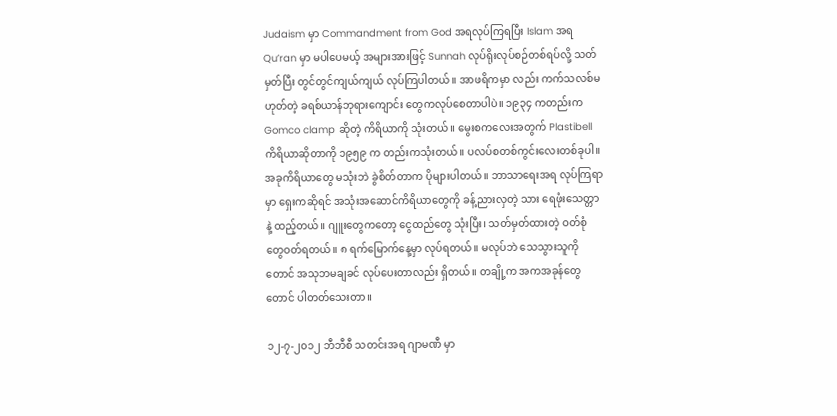Judaism မှာ Commandment from God အရလုပ်ကြရပြီး Islam အရ Qu’ran မှာ မပါပေမယ့် အများအားဖြင့် Sunnah လုပ်ရိုးလုပ်စဉ်တစ်ရပ်လို့ သတ်မှတ်ပြီး တွင်တွင်ကျယ်ကျယ် လုပ်ကြပါတယ်။ အာဖရိကမှာ လည်း ကက်သလစ်မဟုတ်တဲ့ ခရစ်ယာန်ဘုရားကျောင်း တွေကလုပ်စေတာပါပဲ။ ၁၉၃၄ ကတည်းက Gomco clamp ဆိုတဲ့ ကိရိယာကို သုံးတယ်။ မွေးစကလေးအတွက် Plastibell ကိရိယာဆိုတာကို ၁၉၅၉ က တည်းကသုံးတယ်။ ပလပ်စတစ်ကွင်းလေးတစ်ခုပါ။ အခုကိရိယာတွေ မသုံးဘဲ ခွဲစိတ်တာက ပိုများပါတယ်။ ဘာသာရေးအရ လုပ်ကြရာမှာ ရှေးကဆိုရင် အသုံးအဆောင်ကိရိယာတွေကို ခန့်ညားလှတဲ့ သား ရေဖုံးသေတ္တာနဲ့ ထည့်တယ်။ ဂျူးတွေကတော့ ငွေထည်တွေ သုံးပြီး၊ သတ်မှတ်ထားတဲ့ ဝတ်စုံတွေဝတ်ရတယ်။ ၈ ရက်မြောက်နေ့မှာ လုပ်ရတယ်။ မလုပ်ဘဲ သေသွားသူကိုတောင် အသုဘမချခင် လုပ်ပေးတာလည်း ရှိတယ်။ တချို့က အကအခုန်တွေတောင် ပါတတ်သေးတာ။

၁၂-၇-၂၀၁၂ ဘီဘီစီ သတင်းအရ ဂျာမဏီ မှာ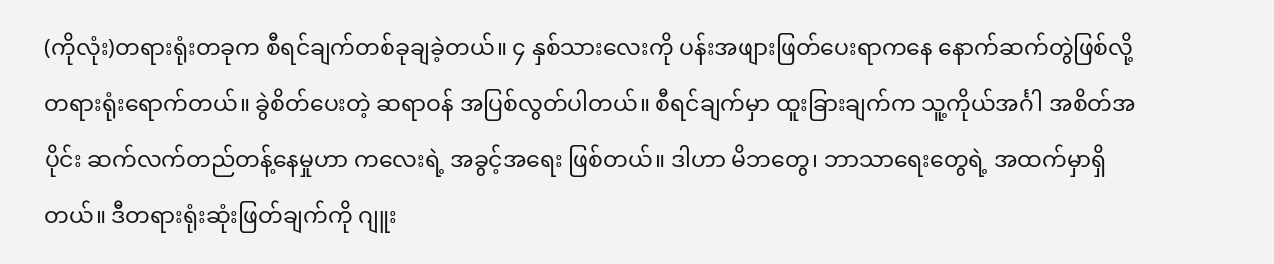(ကိုလုံး)တရားရုံးတခုက စီရင်ချက်တစ်ခုချခဲ့တယ်။ ၄ နှစ်သားလေးကို ပန်းအဖျားဖြတ်ပေးရာကနေ နောက်ဆက်တွဲဖြစ်လို့ တရားရုံးရောက်တယ်။ ခွဲစိတ်ပေးတဲ့ ဆရာဝန် အပြစ်လွတ်ပါတယ်။ စီရင်ချက်မှာ ထူးခြားချက်က သူ့ကိုယ်အင်္ဂါ အစိတ်အပိုင်း ဆက်လက်တည်တန့်နေမှုဟာ ကလေးရဲ့ အခွင့်အရေး ဖြစ်တယ်။ ဒါဟာ မိဘတွေ၊ ဘာသာရေးတွေရဲ့ အထက်မှာရှိတယ်။ ဒီတရားရုံးဆုံးဖြတ်ချက်ကို ဂျူး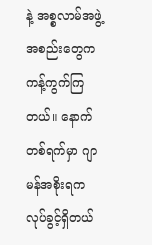နဲ့ အစ္စလာမ်အဖွဲ့အစည်းတွေက ကန့်ကွက်ကြတယ်။ နောက်တစ်ရက်မှာ ဂျာမန်အစိုးရက လုပ်ခွင့်ရှိတယ်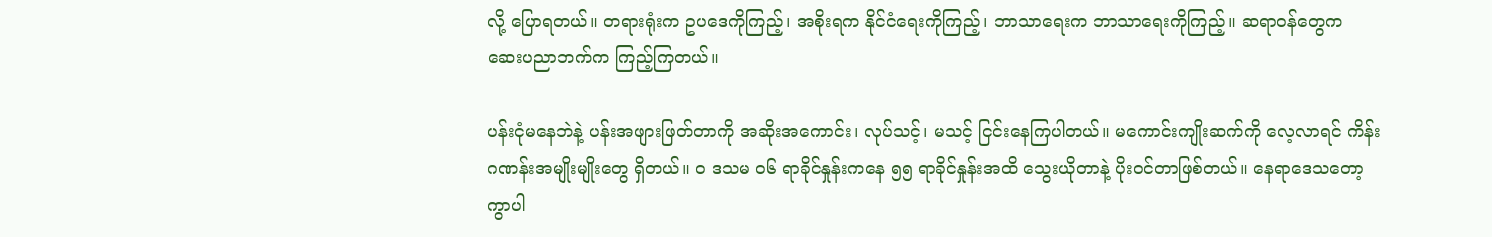လို့ ပြောရတယ်။ တရားရုံးက ဥပဒေကိုကြည့်၊ အစိုးရက နိုင်ငံရေးကိုကြည့်၊ ဘာသာရေးက ဘာသာရေးကိုကြည့်။ ဆရာဝန်တွေက ဆေးပညာဘက်က ကြည့်ကြတယ်။

ပန်းငုံမနေဘဲနဲ့ ပန်းအဖျားဖြတ်တာကို အဆိုးအကောင်း၊ လုပ်သင့်၊ မသင့် ငြင်းနေကြပါတယ်။ မကောင်းကျိုးဆက်ကို လေ့လာရင် ကိန်းဂဏန်းအမျိုးမျိုးတွေ ရှိတယ်။ ဝ ဒသမ ဝ၆ ရာခိုင်နှုန်းကနေ ၅၅ ရာခိုင်နှုန်းအထိ သွေးယိုတာနဲ့ ပိုးဝင်တာဖြစ်တယ်။ နေရာဒေသတော့ ကွာပါ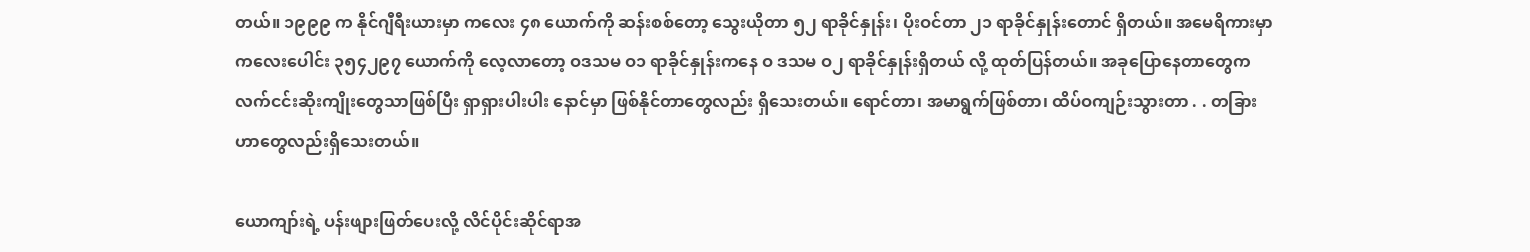တယ်။ ၁၉၉၉ က နိုင်ဂျီရီးယားမှာ ကလေး ၄၈ ယောက်ကို ဆန်းစစ်တော့ သွေးယိုတာ ၅၂ ရာခိုင်နှုန်း၊ ပိုးဝင်တာ ၂၁ ရာခိုင်နှုန်းတောင် ရှိတယ်။ အမေရိကားမှာ ကလေးပေါင်း ၃၅၄၂၉၇ ယောက်ကို လေ့လာတော့ ဝဒသမ ဝ၁ ရာခိုင်နှုန်းကနေ ဝ ဒသမ ဝ၂ ရာခိုင်နှုန်းရှိတယ် လို့ ထုတ်ပြန်တယ်။ အခုပြောနေတာတွေက လက်ငင်းဆိုးကျိုးတွေသာဖြစ်ပြီး ရှာရှားပါးပါး နောင်မှာ ဖြစ်နိုင်တာတွေလည်း ရှိသေးတယ်။ ရောင်တာ၊ အမာရွက်ဖြစ်တာ၊ ထိပ်ဝကျဉ်းသွားတာ . . တခြားဟာတွေလည်းရှိသေးတယ်။

ယောကျာ်းရဲ့ ပန်းဖျားဖြတ်ပေးလို့ လိင်ပိုင်းဆိုင်ရာအ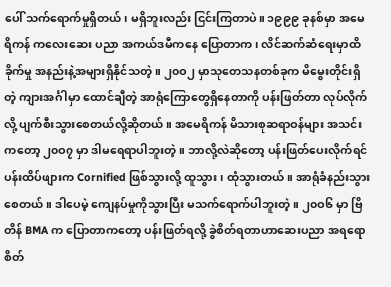ပေါ် သက်ရောက်မှုရှိတယ်၊ မရှိဘူးလည်း ငြင်းကြတာပဲ။ ၁၉၉၉ ခုနစ်မှာ အမေရိကန် ကလေးဆေး ပညာ အကယ်ဒမီကနေ ပြောတာက၊ လိင်ဆက်ဆံရေးမှာထိခိုက်မှု အနည်းနဲ့အများရှိနိုင်သတဲ့။ ၂၀ဝ၂ မှာသုတေသနတစ်ခုက မိမွေးတိုင်းရှိတဲ့ ကျားအင်္ဂါမှာ ထောင်ချီတဲ့ အာရုံကြောတွေရှိနေတာကို ပန်းဖြတ်တာ လုပ်လိုက်လို့ ပျက်စီးသွားစေတယ်လို့ဆိုတယ်။ အမေရိကန် မိသားစုဆရာဝန်များ အသင်းကတော့ ၂၀ဝ၇ မှာ ဒါမရေရာပါဘူးတဲ့။ ဘာလို့လဲဆိုတော့ ပန်းဖြတ်ပေးလိုက်ရင် ပန်းထိပ်ဖျားက Cornified ဖြစ်သွားလို့ ထူသွား၊ ထုံသွားတယ်။ အာရုံခံနည်းသွားစေတယ်။ ဒါပေမဲ့ ကျေနပ်မှုကိုသွားပြီး မသက်ရောက်ပါဘူးတဲ့။ ၂၀ဝ၆ မှာ ဗြိတိန် BMA က ပြောတာကတော့ ပန်းဖြတ်ရလို့ ခွဲစိတ်ရတာဟာဆေးပညာ အရရော စိတ်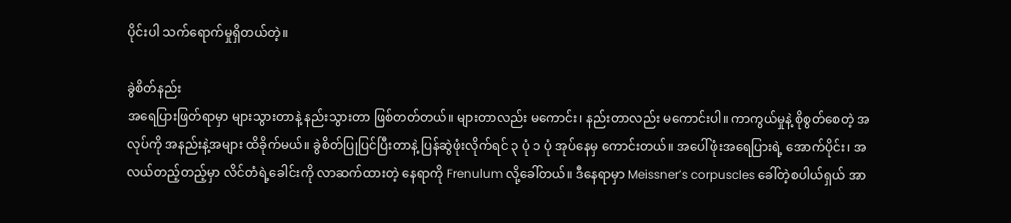ပိုင်းပါ သက်ရောက်မှုရှိတယ်တဲ့။

ခွဲစိတ်နည်း
အရေပြားဖြတ်ရာမှာ များသွားတာနဲ့ နည်းသွားတာ ဖြစ်တတ်တယ်။ များတာလည်း မကောင်း၊ နည်းတာလည်း မကောင်းပါ။ ကာကွယ်မှုနဲ့ စိုစွတ်စေတဲ့ အလုပ်ကို အနည်းနဲ့အများ ထိခိုက်မယ်။ ခွဲစိတ်ပြုပြင်ပြီးတာနဲ့ ပြန်ဆွဲဖုံးလိုက်ရင် ၃ ပုံ ၁ ပုံ အုပ်နေမှ ကောင်းတယ်။ အပေါ်ဖုံးအရေပြားရဲ့ အောက်ပိုင်း၊ အလယ်တည့်တည့်မှာ လိင်တံရဲ့ခေါင်းကို လာဆက်ထားတဲ့ နေရာကို Frenulum လို့ခေါ်တယ်။ ဒီနေရာမှာ Meissner’s corpuscles ခေါ်တဲ့စပါယ်ရှယ် အာ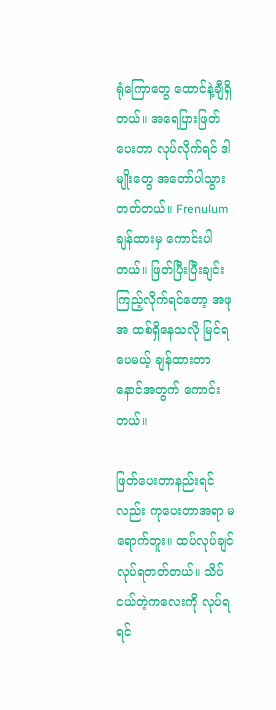ရုံကြောတွေ ထောင်နဲ့ချီရှိတယ်။ အရေပြားဖြတ်ပေးတာ လုပ်လိုက်ရင် ဒါမျိုးတွေ အတော်ပါသွားတတ်တယ်။ Frenulum ချန်ထားမှ ကောင်းပါတယ်။ ဖြတ်ပြီးပြီးချင်း ကြည့်လိုက်ရင်တော့ အဖုအ ထစ်ရှိနေသလို မြင်ရပေမယ့် ချန်ထားတာ နောင်အတွက် ကောင်းတယ်။

ဖြတ်ပေးတာနည်းရင်လည်း ကုပေးတာအရာ မရောက်ဘူး။ ထပ်လုပ်ချင်လုပ်ရတတ်တယ်။ သိပ် ငယ်တဲ့ကလေးကို လုပ်ရရင်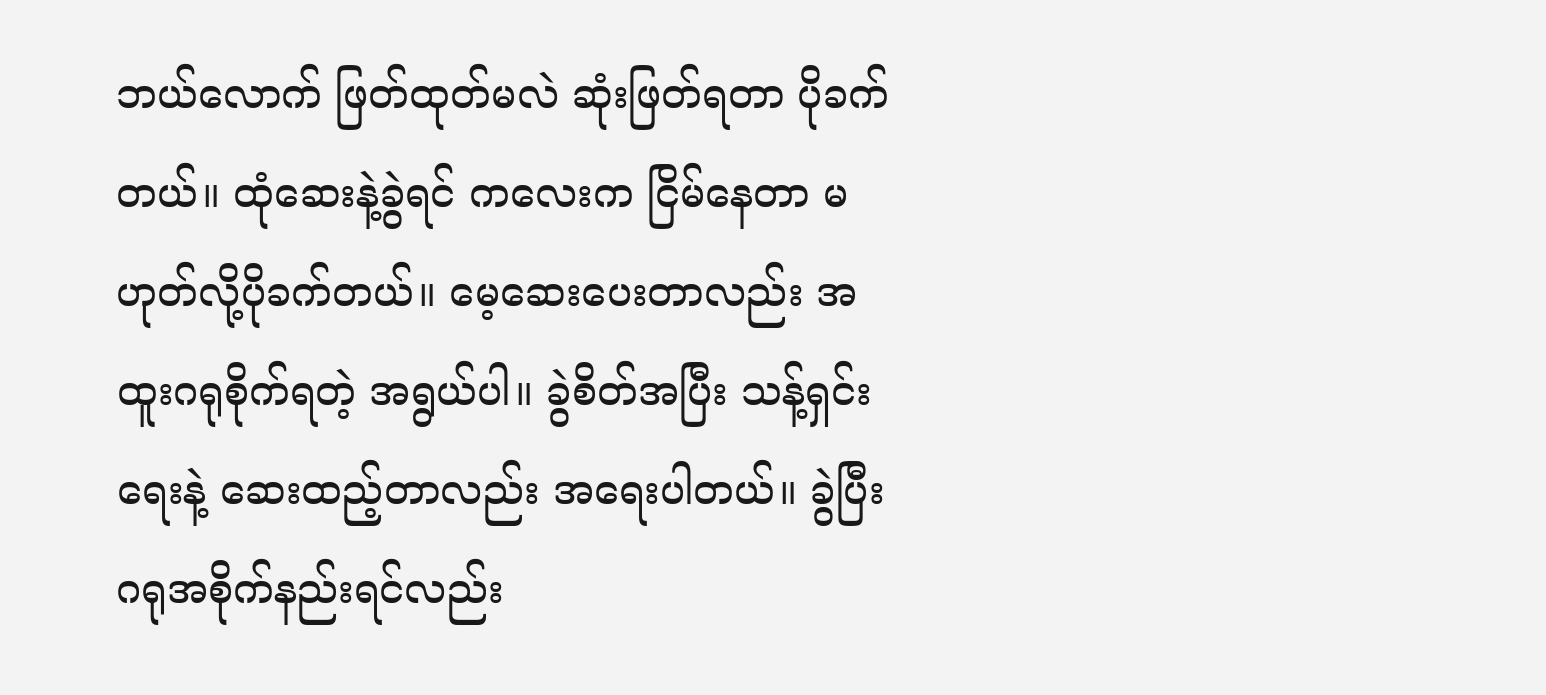ဘယ်လောက် ဖြတ်ထုတ်မလဲ ဆုံးဖြတ်ရတာ ပိုခက်တယ်။ ထုံဆေးနဲ့ခွဲရင် ကလေးက ငြိမ်နေတာ မဟုတ်လို့ပိုခက်တယ်။ မေ့ဆေးပေးတာလည်း အထူးဂရုစိုက်ရတဲ့ အရွယ်ပါ။ ခွဲစိတ်အပြီး သန့်ရှင်းရေးနဲ့ ဆေးထည့်တာလည်း အရေးပါတယ်။ ခွဲပြီး ဂရုအစိုက်နည်းရင်လည်း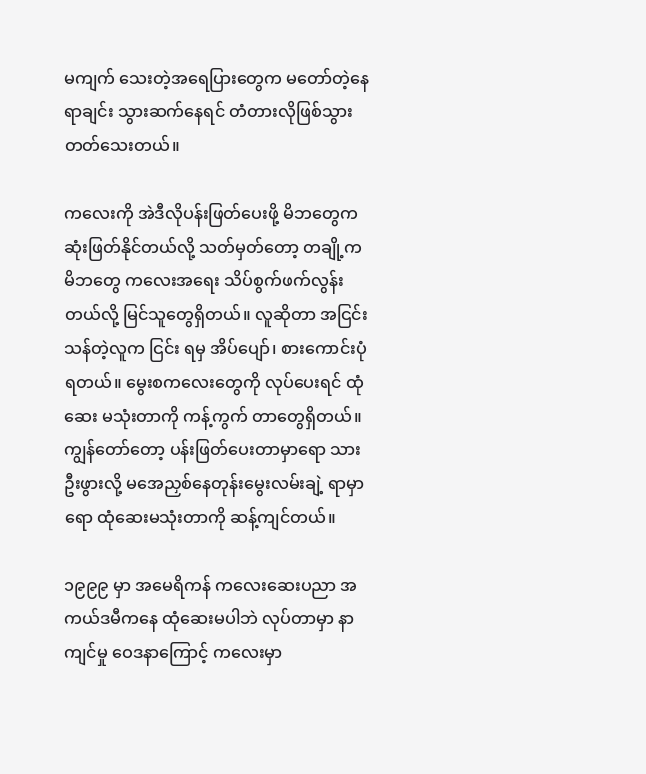မကျက် သေးတဲ့အရေပြားတွေက မတော်တဲ့နေရာချင်း သွားဆက်နေရင် တံတားလိုဖြစ်သွားတတ်သေးတယ်။

ကလေးကို အဲဒီလိုပန်းဖြတ်ပေးဖို့ မိဘတွေက ဆုံးဖြတ်နိုင်တယ်လို့ သတ်မှတ်တော့ တချို့က မိဘတွေ ကလေးအရေး သိပ်စွက်ဖက်လွန်းတယ်လို့ မြင်သူတွေရှိတယ်။ လူဆိုတာ အငြင်းသန်တဲ့လူက ငြင်း ရမှ အိပ်ပျော်၊ စားကောင်းပုံရတယ်။ မွေးစကလေးတွေကို လုပ်ပေးရင် ထုံဆေး မသုံးတာကို ကန့်ကွက် တာတွေရှိတယ်။ ကျွန်တော်တော့ ပန်းဖြတ်ပေးတာမှာရော သားဦးဖွားလို့ မအေညှစ်နေတုန်းမွေးလမ်းချဲ့ ရာမှာရော ထုံဆေးမသုံးတာကို ဆန့်ကျင်တယ်။

၁၉၉၉ မှာ အမေရိကန် ကလေးဆေးပညာ အကယ်ဒမီကနေ ထုံဆေးမပါဘဲ လုပ်တာမှာ နာကျင်မှု ဝေဒနာကြောင့် ကလေးမှာ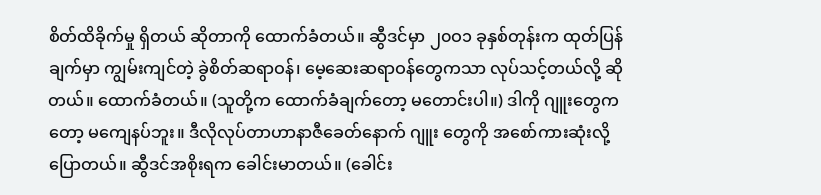စိတ်ထိခိုက်မှု ရှိတယ် ဆိုတာကို ထောက်ခံတယ်။ ဆွီဒင်မှာ ၂၀ဝ၁ ခုနှစ်တုန်းက ထုတ်ပြန်ချက်မှာ ကျွမ်းကျင်တဲ့ ခွဲစိတ်ဆရာဝန်၊ မေ့ဆေးဆရာဝန်တွေကသာ လုပ်သင့်တယ်လို့ ဆိုတယ်။ ထောက်ခံတယ်။ (သူတို့က ထောက်ခံချက်တော့ မတောင်းပါ။) ဒါကို ဂျူးတွေကတော့ မကျေနပ်ဘူး။ ဒီလိုလုပ်တာဟာနာဇီခေတ်နောက် ဂျူး တွေကို အစော်ကားဆုံးလို့ ပြောတယ်။ ဆွီဒင်အစိုးရက ခေါင်းမာတယ်။ (ခေါင်း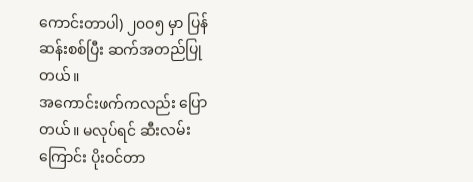ကောင်းတာပါ) ၂၀ဝ၅ မှာ ပြန်ဆန်းစစ်ပြီး ဆက်အတည်ပြုတယ်။
အကောင်းဖက်ကလည်း ပြောတယ်။ မလုပ်ရင် ဆီးလမ်းကြောင်း ပိုးဝင်တာ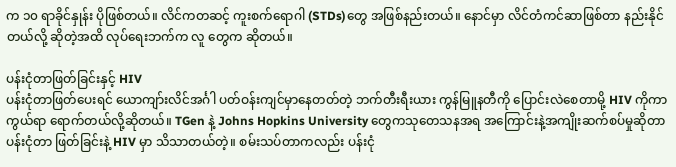က ၁၀ ရာခိုင်နှုန်း ပိုဖြစ်တယ်။ လိင်ကတဆင့် ကူးစက်ရောဂါ (STDs)တွေ အဖြစ်နည်းတယ်။ နောင်မှာ လိင်တံကင်ဆာဖြစ်တာ နည်းနိုင်တယ်လို့ ဆိုတဲ့အထိ လုပ်ရေးဘက်က လူ တွေက ဆိုတယ်။

ပန်းငုံတာဖြတ်ခြင်းနှင့် HIV
ပန်းငုံတာဖြတ်ပေးရင် ယောကျာ်းလိင်အင်္ဂါ ပတ်ဝန်းကျင်မှာနေတတ်တဲ့ ဘက်တီးရီးယား ကွန်မြူနတီကို ပြောင်းလဲစေတာမို့ HIV ကိုကာကွယ်ရာ ရောက်တယ်လို့ဆိုတယ်။ TGen နဲ့ Johns Hopkins University တွေကသုတေသနအရ အကြောင်းနဲ့အကျိုးဆက်စပ်မှုဆိုတာ ပန်းငုံတာ ဖြတ်ခြင်းနဲ့ HIV မှာ သိသာတယ်တဲ့။ စမ်းသပ်တာကလည်း ပန်းငုံ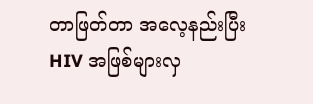တာဖြတ်တာ အလေ့နည်းပြီး HIV အဖြစ်များလှ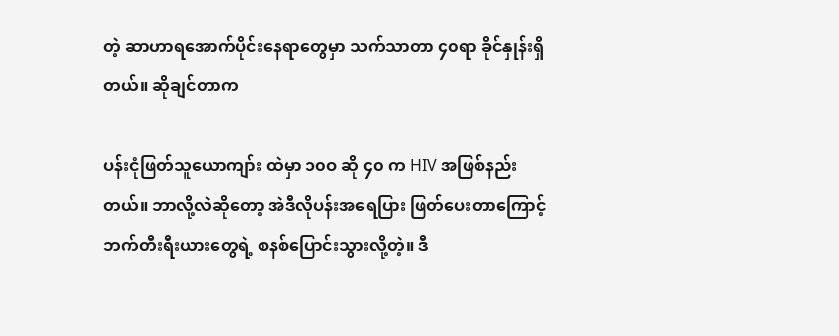တဲ့ ဆာဟာရအောက်ပိုင်းနေရာတွေမှာ သက်သာတာ ၄၀ရာ ခိုင်နှုန်းရှိတယ်။ ဆိုချင်တာက

ပန်းငုံဖြတ်သူယောကျာ်း ထဲမှာ ၁၀ဝ ဆို ၄၀ က HIV အဖြစ်နည်းတယ်။ ဘာလို့လဲဆိုတော့ အဲဒီလိုပန်းအရေပြား ဖြတ်ပေးတာကြောင့် ဘက်တီးရီးယားတွေရဲ့ စနစ်ပြောင်းသွားလို့တဲ့။ ဒီ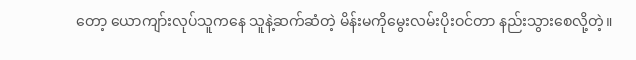တော့ ယောကျာ်းလုပ်သူကနေ သူနဲ့ဆက်ဆံတဲ့ မိန်းမကိုမွေးလမ်းပိုးဝင်တာ နည်းသွားစေလို့တဲ့။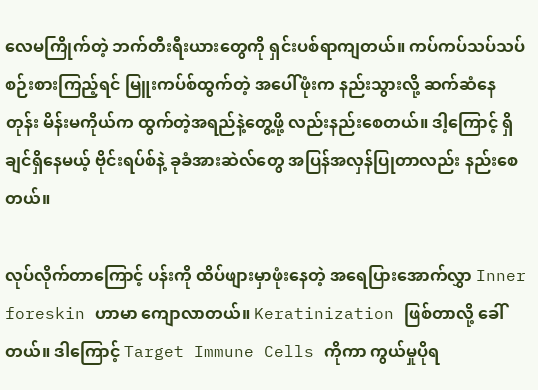လေမကြိုက်တဲ့ ဘက်တီးရီးယားတွေကို ရှင်းပစ်ရာကျတယ်။ ကပ်ကပ်သပ်သပ် စဉ်းစားကြည့်ရင် မြူးကပ်စ်ထွက်တဲ့ အပေါ်ဖုံးက နည်းသွားလို့ ဆက်ဆံနေတုန်း မိန်းမကိုယ်က ထွက်တဲ့အရည်နဲ့တွေ့ဖို့ လည်းနည်းစေတယ်။ ဒါ့ကြောင့် ရှိချင်ရှိနေမယ့် ဗိုင်းရပ်စ်နဲ့ ခုခံအားဆဲလ်တွေ အပြန်အလှန်ပြုတာလည်း နည်းစေတယ်။

လုပ်လိုက်တာကြောင့် ပန်းကို ထိပ်ဖျားမှာဖုံးနေတဲ့ အရေပြားအောက်လွှာ Inner foreskin ဟာမာ ကျောလာတယ်။ Keratinization ဖြစ်တာလို့ ခေါ်တယ်။ ဒါကြောင့် Target Immune Cells ကိုကာ ကွယ်မှုပိုရ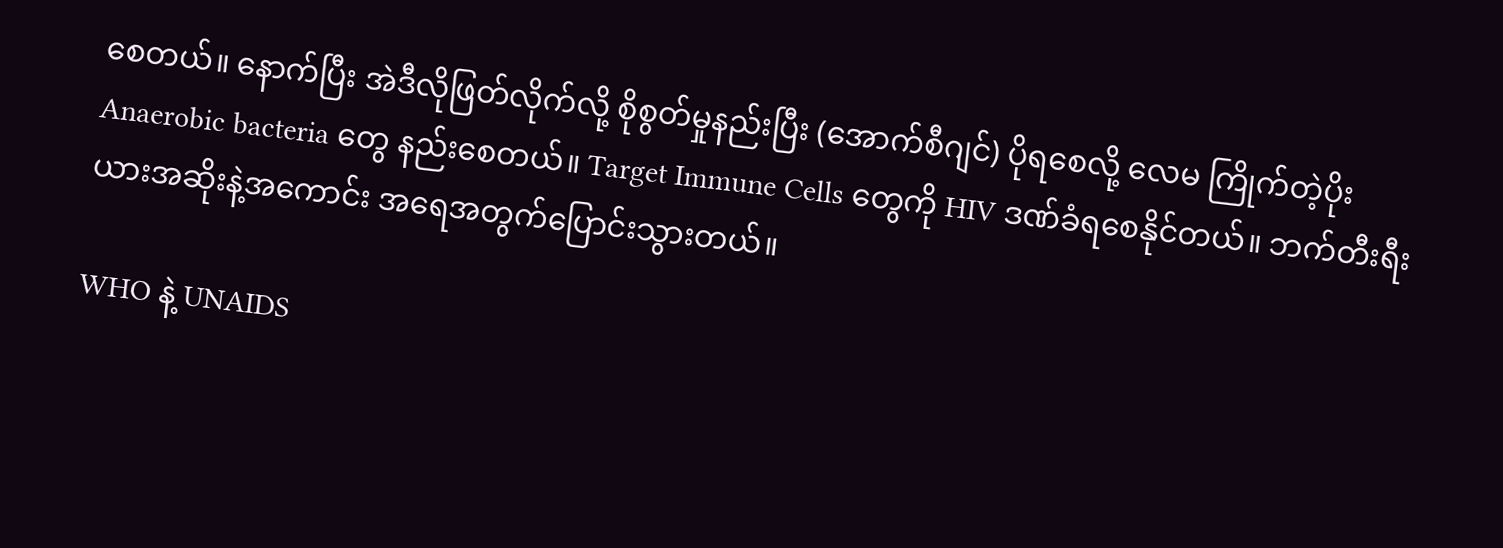စေတယ်။ နောက်ပြီး အဲဒီလိုဖြတ်လိုက်လို့ စိုစွတ်မှုနည်းပြီး (အောက်စီဂျင်) ပိုရစေလို့ လေမ ကြိုက်တဲ့ပိုး Anaerobic bacteria တွေ နည်းစေတယ်။ Target Immune Cells တွေကို HIV ဒဏ်ခံရစေနိုင်တယ်။ ဘက်တီးရီးယားအဆိုးနဲ့အကောင်း အရေအတွက်ပြောင်းသွားတယ်။

WHO နဲ့ UNAIDS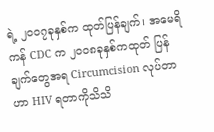ရဲ့ ၂၀ဝ၇ခုနှစ်က ထုတ်ပြန်ချက်၊ အမေရိကန် CDC က ၂၀ဝ၈ခုနှစ်ကထုတ် ပြန်ချက်တွေအရ Circumcision လုပ်တာဟာ HIV ရတာကိုသိသိ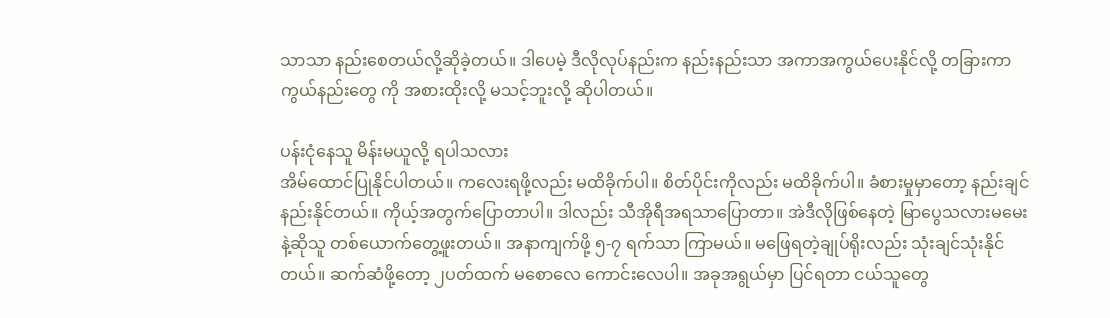သာသာ နည်းစေတယ်လို့ဆိုခဲ့တယ်။ ဒါပေမဲ့ ဒီလိုလုပ်နည်းက နည်းနည်းသာ အကာအကွယ်ပေးနိုင်လို့ တခြားကာကွယ်နည်းတွေ ကို အစားထိုးလို့ မသင့်ဘူးလို့ ဆိုပါတယ်။

ပန်းငုံနေသူ မိန်းမယူလို့ ရပါသလား
အိမ်ထောင်ပြုနိုင်ပါတယ်။ ကလေးရဖို့လည်း မထိခိုက်ပါ။ စိတ်ပိုင်းကိုလည်း မထိခိုက်ပါ။ ခံစားမှုမှာတော့ နည်းချင်နည်းနိုင်တယ်။ ကိုယ့်အတွက်ပြောတာပါ။ ဒါလည်း သီအိုရီအရသာပြောတာ။ အဲဒီလိုဖြစ်နေတဲ့ မြာပွေသလားမမေးနဲ့ဆိုသူ တစ်ယောက်တွေ့ဖူးတယ်။ အနာကျက်ဖို့ ၅-၇ ရက်သာ ကြာမယ်။ မဖြေရတဲ့ချုပ်ရိုးလည်း သုံးချင်သုံးနိုင်တယ်။ ဆက်ဆံဖို့တော့ ၂ပတ်ထက် မစောလေ ကောင်းလေပါ။ အခုအရွယ်မှာ ပြင်ရတာ ငယ်သူတွေ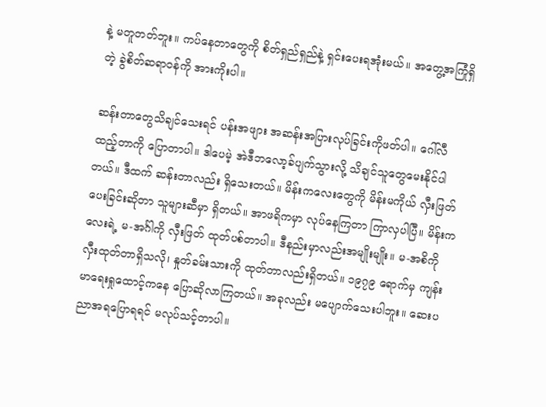နဲ့ မတူတတ်ဘူး။ ကပ်နေတာတွေကို စိတ်ရှည်ရှည်နဲ့ ရှင်းပေးရအုံးမယ်။ အတွေ့အကြုံရှိတဲ့ ခွဲစိတ်ဆရာဝန်ကို အားကိုးပါ။

ဆန်းတာတွေသိချင်သေးရင် ပန်းအဖျား အဆန်းအပြားလုပ်ခြင်းကိုဖတ်ပါ။ ဂေါ်လီထည့်တာကို ပြောတာပါ။ ဒါပေမဲ့ အဲဒီဘလော့ခ်ပျက်သွားလို့ သိချင်သူတွေမေးနိုင်ပါတယ်။ ဒီထက် ဆန်းတာလည်း ရှိသေးတယ်။ မိန်းကလေးတွေကို မိန်းမကိုယ် လှီးဖြတ်ပေးခြင်းဆိုတာ သူများဆီမှာ ရှိတယ်။ အာဖရိကမှာ လုပ်နေကြတာ ကြာလှပါပြီ။ မိန်းကလေးရဲ့ မ-အင်္ဂါကို လှီးဖြတ် ထုတ်ပစ်တာပါ။ ဒီနည်းမှာလည်းအမျိုးမျိုး။ မ-အစိကို လှီးထုတ်တာရှိသလို၊ နှုတ်ခမ်းသားကို ထုတ်တာလည်းရှိတယ်။ ၁၉၇၉ ရောက်မှ ကျန်းမာရေးရှုထောင့်ကနေ ပြောဆိုလာကြတယ်။ အခုလည်း မပျောက်သေးပါဘူး။ ဆေးပညာအရပြောရရင် မလုပ်သင့်တာပါ။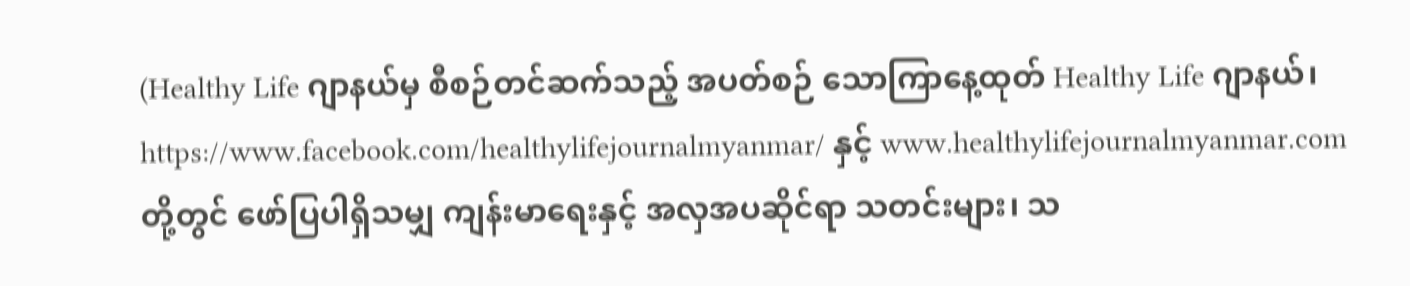(Healthy Life ဂျာနယ်မှ စီစဉ်တင်ဆက်သည့် အပတ်စဉ် သောကြာနေ့ထုတ် Healthy Life ဂျာနယ်၊ https://www.facebook.com/healthylifejournalmyanmar/ နှင့် www.healthylifejournalmyanmar.com တို့တွင် ဖော်ပြပါရှိသမျှ ကျန်းမာရေးနှင့် အလှအပဆိုင်ရာ သတင်းများ၊ သ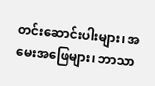တင်းဆောင်းပါးများ၊ အမေးအဖြေများ၊ ဘာသာ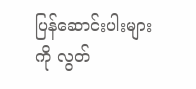ပြန်ဆောင်းပါးများကို လွတ်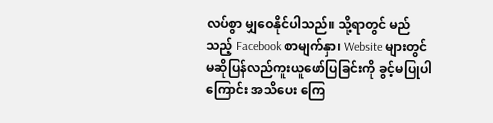လပ်စွာ မျှဝေနိုင်ပါသည်။ သို့ရာတွင် မည်သည့် Facebook စာမျက်နှာ၊ Website များတွင်မဆိုပြန်လည်ကူးယူဖော်ပြခြင်းကို ခွင့်မပြုပါကြောင်း အသိပေး ကြေ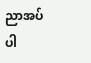ညာအပ်ပါ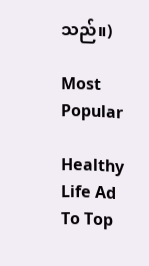သည်။)

Most Popular

Healthy Life Ad
To Top